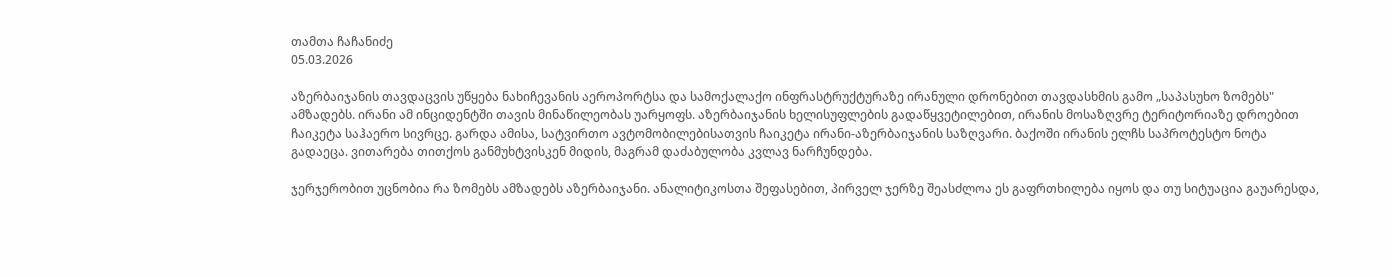თამთა ჩაჩანიძე
05.03.2026

აზერბაიჯანის თავდაცვის უწყება ნახიჩევანის აეროპორტსა და სამოქალაქო ინფრასტრუქტურაზე ირანული დრონებით თავდასხმის გამო „საპასუხო ზომებს" ამზადებს. ირანი ამ ინციდენტში თავის მინაწილეობას უარყოფს. აზერბაიჯანის ხელისუფლების გადაწყვეტილებით, ირანის მოსაზღვრე ტერიტორიაზე დროებით ჩაიკეტა საჰაერო სივრცე. გარდა ამისა, სატვირთო ავტომობილებისათვის ჩაიკეტა ირანი-აზერბაიჯანის საზღვარი. ბაქოში ირანის ელჩს საპროტესტო ნოტა გადაეცა. ვითარება თითქოს განმუხტვისკენ მიდის, მაგრამ დაძაბულობა კვლავ ნარჩუნდება.

ჯერჯერობით უცნობია რა ზომებს ამზადებს აზერბაიჯანი. ანალიტიკოსთა შეფასებით, პირველ ჯერზე შეასძლოა ეს გაფრთხილება იყოს და თუ სიტუაცია გაუარესდა,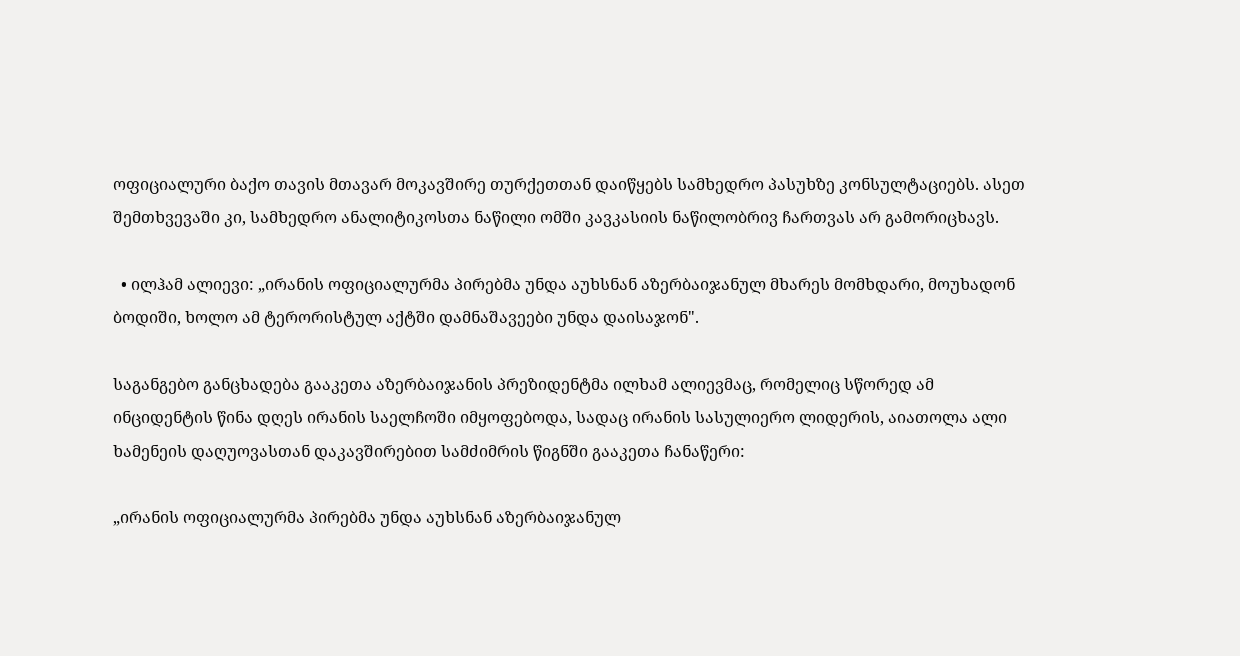ოფიციალური ბაქო თავის მთავარ მოკავშირე თურქეთთან დაიწყებს სამხედრო პასუხზე კონსულტაციებს. ასეთ შემთხვევაში კი, სამხედრო ანალიტიკოსთა ნაწილი ომში კავკასიის ნაწილობრივ ჩართვას არ გამორიცხავს.

  • ილჰამ ალიევი: „ირანის ოფიციალურმა პირებმა უნდა აუხსნან აზერბაიჯანულ მხარეს მომხდარი, მოუხადონ ბოდიში, ხოლო ამ ტერორისტულ აქტში დამნაშავეები უნდა დაისაჯონ".

საგანგებო განცხადება გააკეთა აზერბაიჯანის პრეზიდენტმა ილხამ ალიევმაც, რომელიც სწორედ ამ ინციდენტის წინა დღეს ირანის საელჩოში იმყოფებოდა, სადაც ირანის სასულიერო ლიდერის, აიათოლა ალი ხამენეის დაღუოვასთან დაკავშირებით სამძიმრის წიგნში გააკეთა ჩანაწერი:

„ირანის ოფიციალურმა პირებმა უნდა აუხსნან აზერბაიჯანულ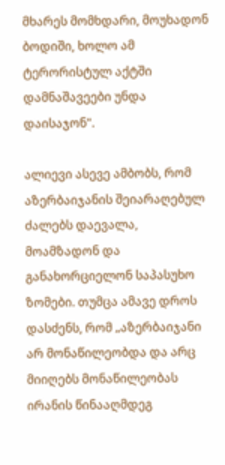მხარეს მომხდარი, მოუხადონ ბოდიში, ხოლო ამ ტერორისტულ აქტში დამნაშავეები უნდა დაისაჯონ".

ალიევი ასევე ამბობს, რომ აზერბაიჯანის შეიარაღებულ ძალებს დაევალა, მოამზადონ და განახორციელონ საპასუხო ზომები. თუმცა ამავე დროს დასძენს, რომ „აზერბაიჯანი არ მონაწილეობდა და არც მიიღებს მონაწილეობას ირანის წინააღმდეგ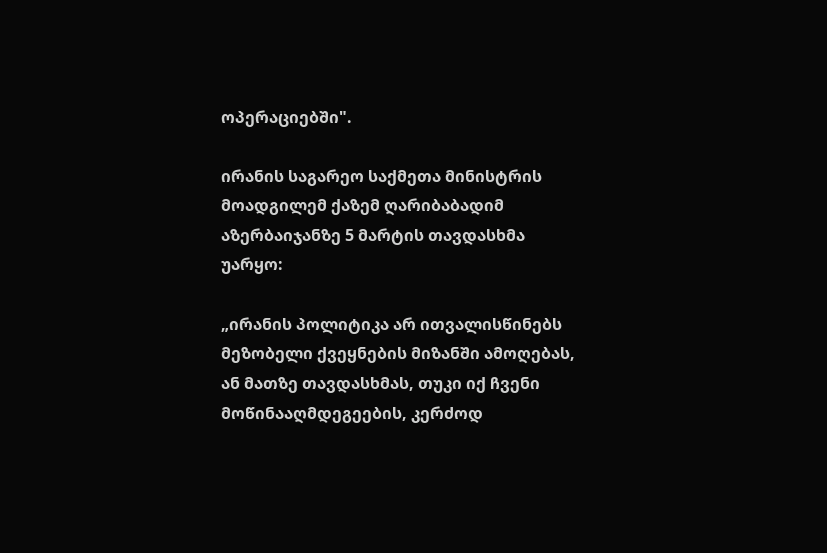ოპერაციებში".

ირანის საგარეო საქმეთა მინისტრის მოადგილემ ქაზემ ღარიბაბადიმ აზერბაიჯანზე 5 მარტის თავდასხმა უარყო:

„ირანის პოლიტიკა არ ითვალისწინებს მეზობელი ქვეყნების მიზანში ამოღებას, ან მათზე თავდასხმას, თუკი იქ ჩვენი მოწინააღმდეგეების, კერძოდ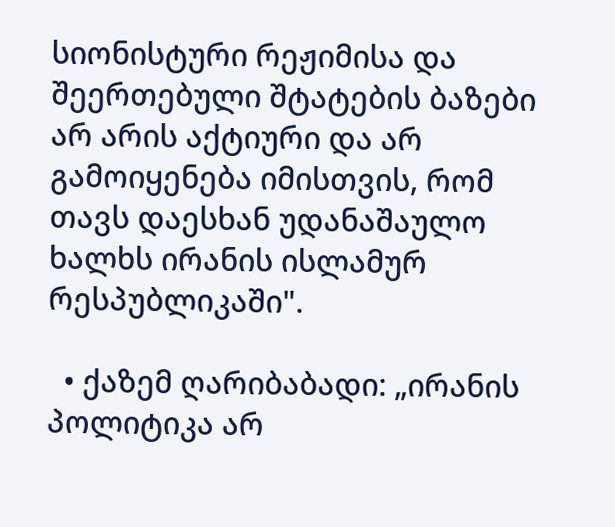სიონისტური რეჟიმისა და შეერთებული შტატების ბაზები არ არის აქტიური და არ გამოიყენება იმისთვის, რომ თავს დაესხან უდანაშაულო ხალხს ირანის ისლამურ რესპუბლიკაში".

  • ქაზემ ღარიბაბადი: „ირანის პოლიტიკა არ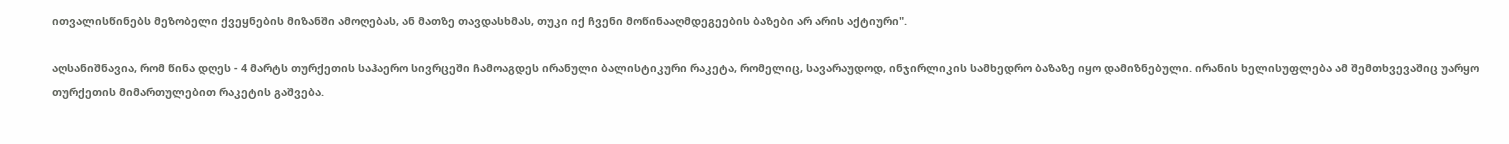ითვალისწინებს მეზობელი ქვეყნების მიზანში ამოღებას, ან მათზე თავდასხმას, თუკი იქ ჩვენი მოწინააღმდეგეების ბაზები არ არის აქტიური".

აღსანიშნავია, რომ წინა დღეს - 4 მარტს თურქეთის საჰაერო სივრცეში ჩამოაგდეს ირანული ბალისტიკური რაკეტა, რომელიც, სავარაუდოდ, ინჯირლიკის სამხედრო ბაზაზე იყო დამიზნებული. ირანის ხელისუფლება ამ შემთხვევაშიც უარყო თურქეთის მიმართულებით რაკეტის გაშვება.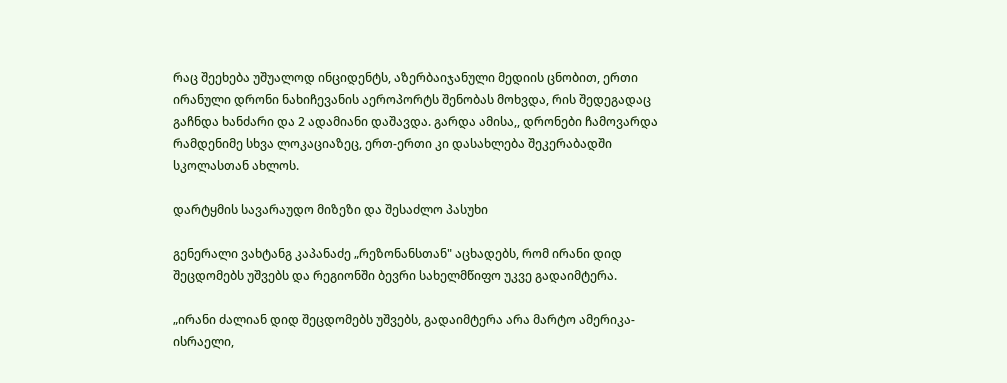რაც შეეხება უშუალოდ ინციდენტს, აზერბაიჯანული მედიის ცნობით, ერთი ირანული დრონი ნახიჩევანის აეროპორტს შენობას მოხვდა, რის შედეგადაც გაჩნდა ხანძარი და 2 ადამიანი დაშავდა. გარდა ამისა,, დრონები ჩამოვარდა რამდენიმე სხვა ლოკაციაზეც, ერთ-ერთი კი დასახლება შეკერაბადში სკოლასთან ახლოს.

დარტყმის სავარაუდო მიზეზი და შესაძლო პასუხი

გენერალი ვახტანგ კაპანაძე „რეზონანსთან" აცხადებს, რომ ირანი დიდ შეცდომებს უშვებს და რეგიონში ბევრი სახელმწიფო უკვე გადაიმტერა.

„ირანი ძალიან დიდ შეცდომებს უშვებს, გადაიმტერა არა მარტო ამერიკა-ისრაელი,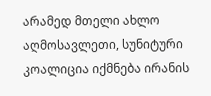არამედ მთელი ახლო აღმოსავლეთი, სუნიტური კოალიცია იქმნება ირანის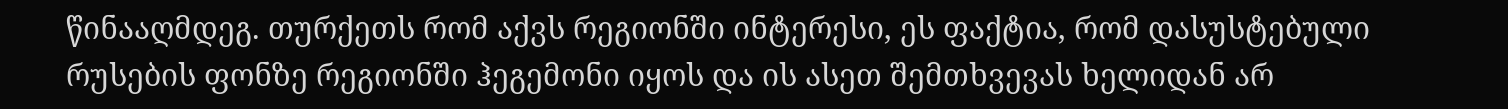წინააღმდეგ. თურქეთს რომ აქვს რეგიონში ინტერესი, ეს ფაქტია, რომ დასუსტებული რუსების ფონზე რეგიონში ჰეგემონი იყოს და ის ასეთ შემთხვევას ხელიდან არ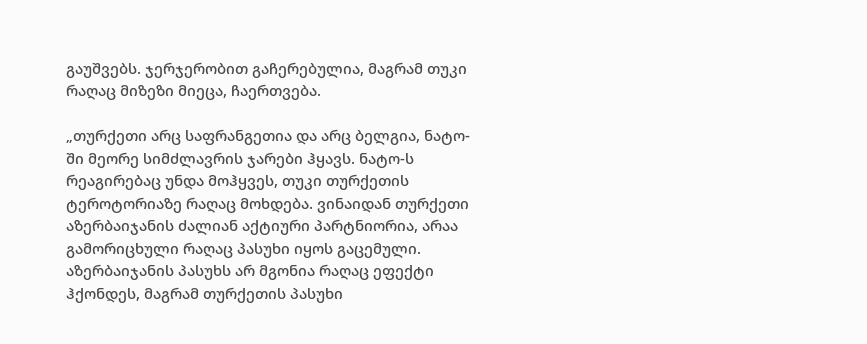გაუშვებს. ჯერჯერობით გაჩერებულია, მაგრამ თუკი რაღაც მიზეზი მიეცა, ჩაერთვება.

„თურქეთი არც საფრანგეთია და არც ბელგია, ნატო-ში მეორე სიმძლავრის ჯარები ჰყავს. ნატო-ს რეაგირებაც უნდა მოჰყვეს, თუკი თურქეთის ტეროტორიაზე რაღაც მოხდება. ვინაიდან თურქეთი აზერბაიჯანის ძალიან აქტიური პარტნიორია, არაა გამორიცხული რაღაც პასუხი იყოს გაცემული. აზერბაიჯანის პასუხს არ მგონია რაღაც ეფექტი ჰქონდეს, მაგრამ თურქეთის პასუხი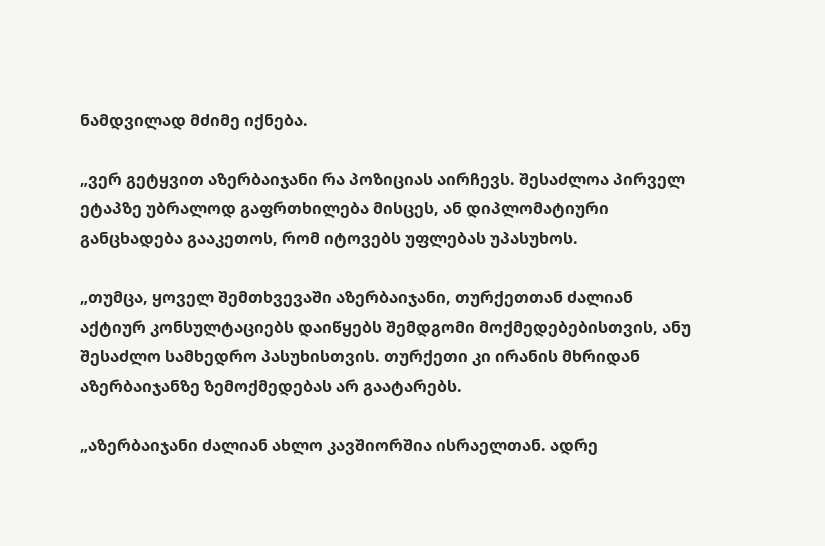ნამდვილად მძიმე იქნება.

„ვერ გეტყვით აზერბაიჯანი რა პოზიციას აირჩევს. შესაძლოა პირველ ეტაპზე უბრალოდ გაფრთხილება მისცეს, ან დიპლომატიური განცხადება გააკეთოს, რომ იტოვებს უფლებას უპასუხოს.

„თუმცა, ყოველ შემთხვევაში აზერბაიჯანი, თურქეთთან ძალიან აქტიურ კონსულტაციებს დაიწყებს შემდგომი მოქმედებებისთვის, ანუ შესაძლო სამხედრო პასუხისთვის. თურქეთი კი ირანის მხრიდან აზერბაიჯანზე ზემოქმედებას არ გაატარებს.

„აზერბაიჯანი ძალიან ახლო კავშიორშია ისრაელთან. ადრე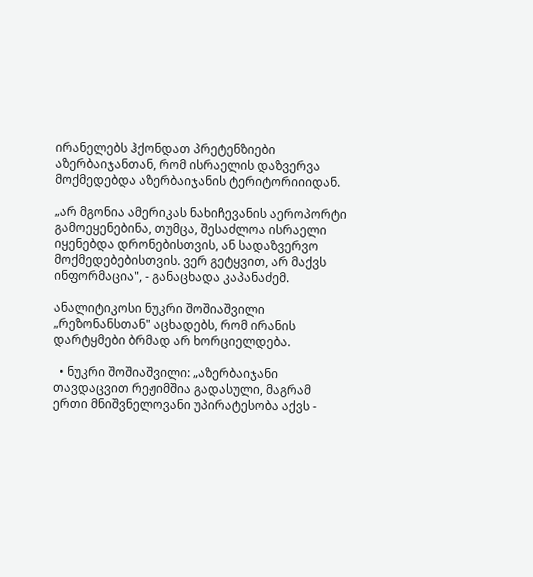ირანელებს ჰქონდათ პრეტენზიები აზერბაიჯანთან, რომ ისრაელის დაზვერვა მოქმედებდა აზერბაიჯანის ტერიტორიიიდან.

„არ მგონია ამერიკას ნახიჩევანის აეროპორტი გამოეყენებინა, თუმცა, შესაძლოა ისრაელი იყენებდა დრონებისთვის, ან სადაზვერვო მოქმედებებისთვის. ვერ გეტყვით, არ მაქვს ინფორმაცია", - განაცხადა კაპანაძემ.

ანალიტიკოსი ნუკრი შოშიაშვილი „რეზონანსთან" აცხადებს, რომ ირანის დარტყმები ბრმად არ ხორციელდება.

  • ნუკრი შოშიაშვილი: „აზერბაიჯანი თავდაცვით რეჟიმშია გადასული, მაგრამ ერთი მნიშვნელოვანი უპირატესობა აქვს -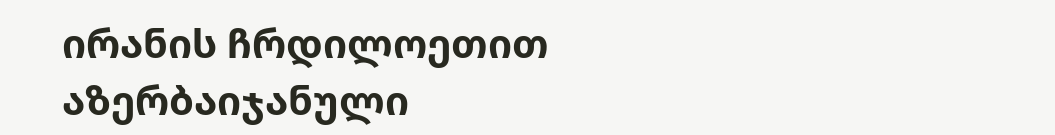ირანის ჩრდილოეთით აზერბაიჯანული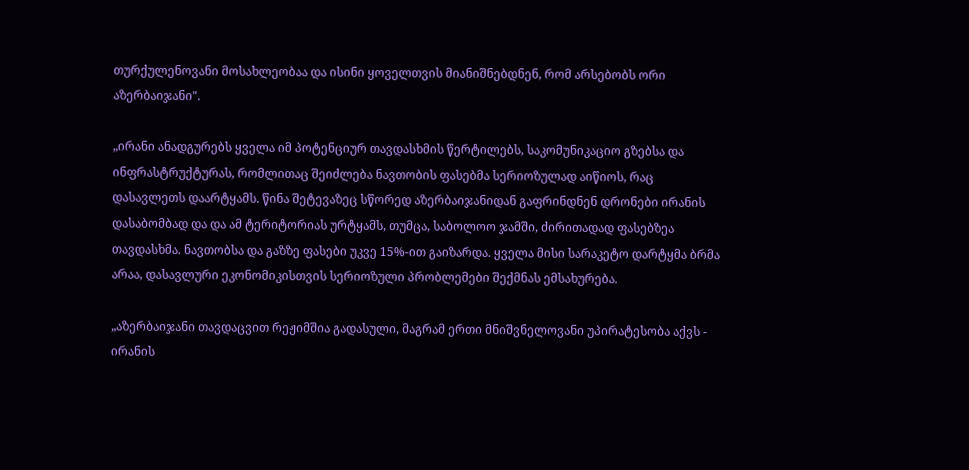თურქულენოვანი მოსახლეობაა და ისინი ყოველთვის მიანიშნებდნენ, რომ არსებობს ორი აზერბაიჯანი".

„ირანი ანადგურებს ყველა იმ პოტენციურ თავდასხმის წერტილებს, საკომუნიკაციო გზებსა და ინფრასტრუქტურას, რომლითაც შეიძლება ნავთობის ფასებმა სერიოზულად აიწიოს, რაც დასავლეთს დაარტყამს. წინა შეტევაზეც სწორედ აზერბაიჯანიდან გაფრინდნენ დრონები ირანის დასაბომბად და და ამ ტერიტორიას ურტყამს, თუმცა, საბოლოო ჯამში, ძირითადად ფასებზეა თავდასხმა. ნავთობსა და გაზზე ფასები უკვე 15%-ით გაიზარდა. ყველა მისი სარაკეტო დარტყმა ბრმა არაა, დასავლური ეკონომიკისთვის სერიოზული პრობლემები შექმნას ემსახურება.

„აზერბაიჯანი თავდაცვით რეჟიმშია გადასული, მაგრამ ერთი მნიშვნელოვანი უპირატესობა აქვს - ირანის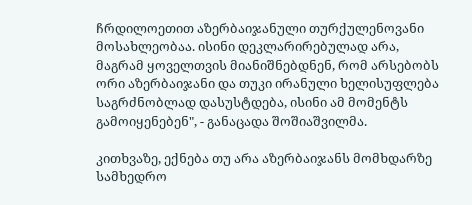ჩრდილოეთით აზერბაიჯანული თურქულენოვანი მოსახლეობაა. ისინი დეკლარირებულად არა, მაგრამ ყოველთვის მიანიშნებდნენ, რომ არსებობს ორი აზერბაიჯანი და თუკი ირანული ხელისუფლება საგრძნობლად დასუსტდება, ისინი ამ მომენტს გამოიყენებენ", - განაცადა შოშიაშვილმა.

კითხვაზე, ექნება თუ არა აზერბაიჯანს მომხდარზე სამხედრო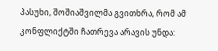პასუხი, შოშიაშვილმა გვითხრა, რომ ამ კონფლიქტში ჩათრევა არავის უნდა: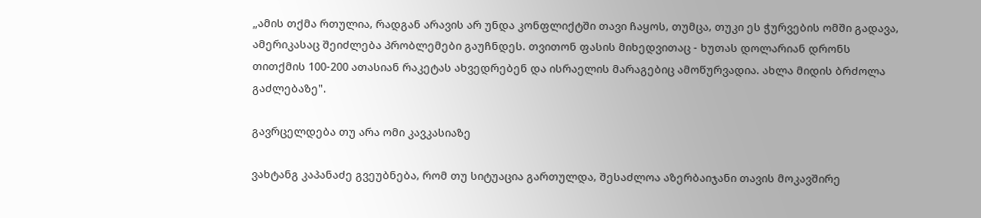„ამის თქმა რთულია, რადგან არავის არ უნდა კონფლიქტში თავი ჩაყოს, თუმცა, თუკი ეს ჭურვების ომში გადავა, ამერიკასაც შეიძლება პრობლემები გაუჩნდეს. თვითონ ფასის მიხედვითაც - ხუთას დოლარიან დრონს თითქმის 100-200 ათასიან რაკეტას ახვედრებენ და ისრაელის მარაგებიც ამოწურვადია. ახლა მიდის ბრძოლა გაძლებაზე".

გავრცელდება თუ არა ომი კავკასიაზე

ვახტანგ კაპანაძე გვეუბნება, რომ თუ სიტუაცია გართულდა, შესაძლოა აზერბაიჯანი თავის მოკავშირე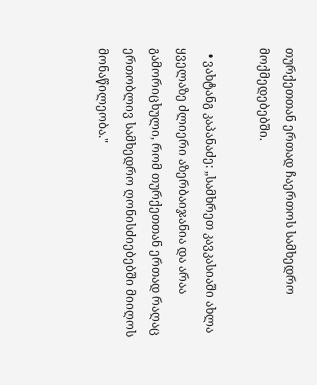თურქეთთან ერთად ჩაერთოს სამხედრო მოქმედებებში.

  • ვახტანგ კაპანაძე: „სამხრეთ კავკასიაში ახლა ყველაზე ძლიერი აზერბაიჯანია და არაა გამორიცხული, რომ თურქეთთან ერთად რაღაც ერთობლივ სამხედრო ღონისძიებებში მიიღოს მონაწილეობა."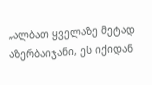„ალბათ ყველაზე მეტად აზერბაიჯანი, ეს იქიდან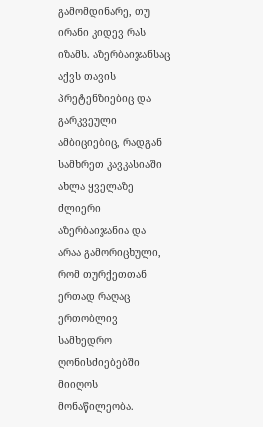გამომდინარე, თუ ირანი კიდევ რას იზამს. აზერბაიჯანსაც აქვს თავის პრეტენზიებიც და გარკვეული ამბიციებიც, რადგან სამხრეთ კავკასიაში ახლა ყველაზე ძლიერი აზერბაიჯანია და არაა გამორიცხული, რომ თურქეთთან ერთად რაღაც ერთობლივ სამხედრო ღონისძიებებში მიიღოს მონაწილეობა.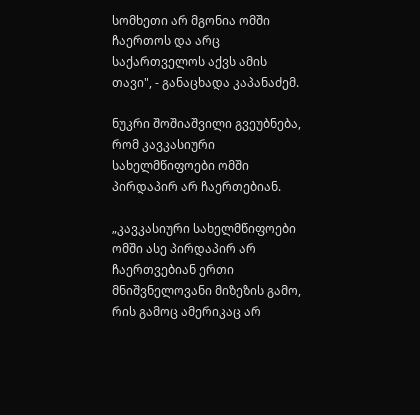სომხეთი არ მგონია ომში ჩაერთოს და არც საქართველოს აქვს ამის თავი", - განაცხადა კაპანაძემ.

ნუკრი შოშიაშვილი გვეუბნება, რომ კავკასიური სახელმწიფოები ომში პირდაპირ არ ჩაერთებიან.

„კავკასიური სახელმწიფოები ომში ასე პირდაპირ არ ჩაერთვებიან ერთი მნიშვნელოვანი მიზეზის გამო, რის გამოც ამერიკაც არ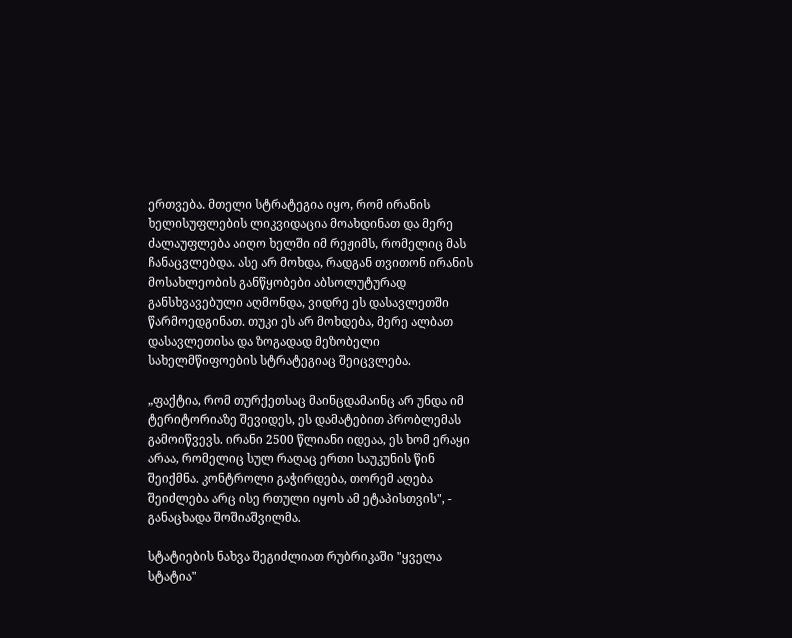ერთვება. მთელი სტრატეგია იყო, რომ ირანის ხელისუფლების ლიკვიდაცია მოახდინათ და მერე ძალაუფლება აიღო ხელში იმ რეჟიმს, რომელიც მას ჩანაცვლებდა. ასე არ მოხდა, რადგან თვითონ ირანის მოსახლეობის განწყობები აბსოლუტურად განსხვავებული აღმონდა, ვიდრე ეს დასავლეთში წარმოედგინათ. თუკი ეს არ მოხდება, მერე ალბათ დასავლეთისა და ზოგადად მეზობელი სახელმწიფოების სტრატეგიაც შეიცვლება.

„ფაქტია, რომ თურქეთსაც მაინცდამაინც არ უნდა იმ ტერიტორიაზე შევიდეს, ეს დამატებით პრობლემას გამოიწვევს. ირანი 2500 წლიანი იდეაა, ეს ხომ ერაყი არაა, რომელიც სულ რაღაც ერთი საუკუნის წინ შეიქმნა. კონტროლი გაჭირდება, თორემ აღება შეიძლება არც ისე რთული იყოს ამ ეტაპისთვის", - განაცხადა შოშიაშვილმა.

სტატიების ნახვა შეგიძლიათ რუბრიკაში "ყველა სტატია"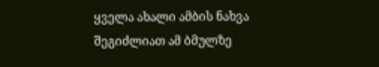ყველა ახალი ამბის ნახვა შეგიძლიათ ამ ბმულზე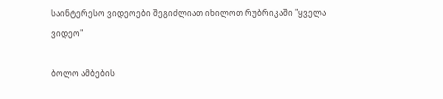საინტერესო ვიდეოები შეგიძლიათ იხილოთ რუბრიკაში "ყველა ვიდეო"

ბოლო ამბების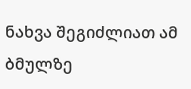ნახვა შეგიძლიათ ამ ბმულზე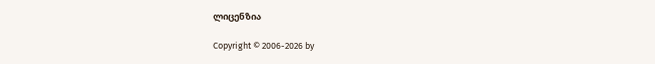ლიცენზია

Copyright © 2006-2026 by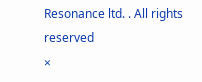Resonance ltd. . All rights reserved
×